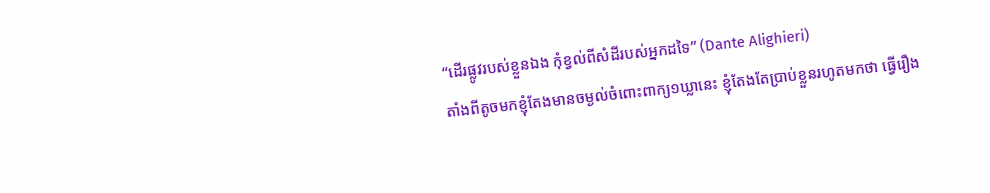“ដើរផ្លូវរបស់ខ្លួនឯង កុំខ្វល់ពីសំដីរបស់អ្នកដទៃ” (Dante Alighieri)
តាំងពីតូចមកខ្ញុំតែងមានចម្ងល់ចំពោះពាក្យ១ឃ្លានេះ ខ្ញុំតែងតែប្រាប់ខ្លួនរហូតមកថា ធ្វើរឿង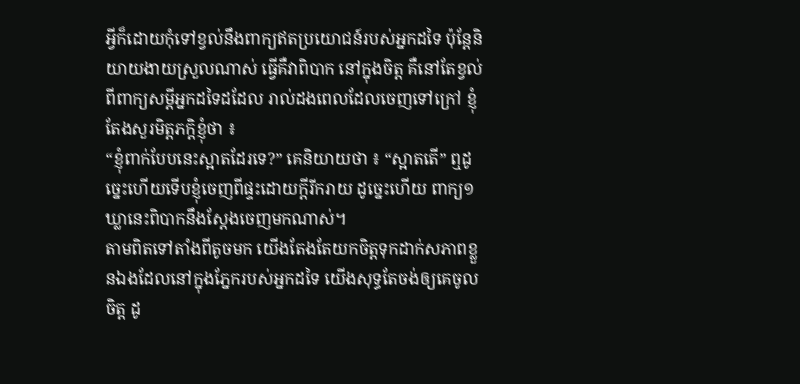អ្វីក៏ដោយកុំទៅខ្វល់នឹងពាក្យឥតប្រយោជន៍របស់អ្នកដទៃ ប៉ុន្តែនិយាយងាយស្រួលណាស់ ធ្វើគឺវាពិបាក នៅក្នុងចិត្ត គឺនៅតែខ្វល់ពីពាក្យសម្ដីអ្នកដទៃដដែល រាល់ដងពេលដែលចេញទៅក្រៅ ខ្ញុំតែងសួរមិត្តភក្តិខ្ញុំថា ៖
“ខ្ញុំពាក់បែបនេះស្អាតដែរទេ?” គេនិយាយថា ៖ “ស្អាតតើ” ឮដូច្នេះហើយទើបខ្ញុំចេញពីផ្ទះដោយក្តីរីករាយ ដូច្នេះហើយ ពាក្យ១ឃ្លានេះពិបាកនឹងស្តែងចេញមកណាស់។
តាមពិតទៅតាំងពីតូចមក យើងតែងតែយកចិត្តទុកដាក់សភាពខ្លួនឯងដែលនៅក្នុងភ្នែករបស់អ្នកដទៃ យើងសុទ្ធតែចង់ឲ្យគេចូលចិត្ត ដូ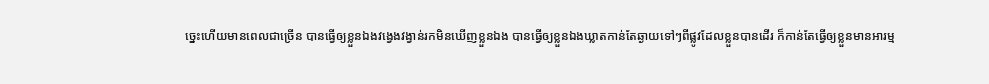ច្នេះហើយមានពេលជាច្រើន បានធ្វើឲ្យខ្លួនឯងវង្វេងវង្វាន់រកមិនឃើញខ្លួនឯង បានធ្វើឲ្យខ្លួនឯងឃ្លាតកាន់តែឆ្ងាយទៅៗពីផ្លូវដែលខ្លួនបានដើរ ក៏កាន់តែធ្វើឲ្យខ្លួនមានអារម្ម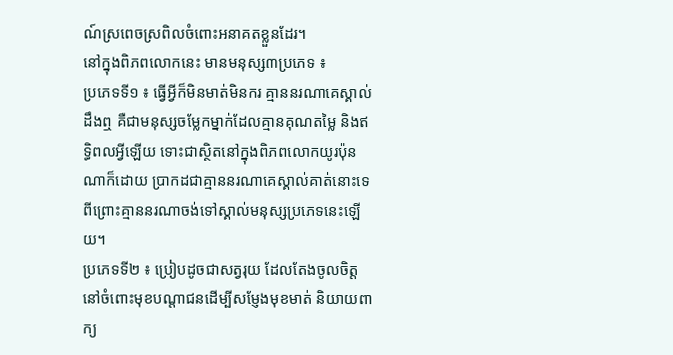ណ៍ស្រពេចស្រពិលចំពោះអនាគតខ្លួនដែរ។
នៅក្នុងពិភពលោកនេះ មានមនុស្ស៣ប្រភេទ ៖
ប្រភេទទី១ ៖ ធ្វើអ្វីក៏មិនមាត់មិនករ គ្មាននរណាគេស្គាល់ដឹងឮ គឺជាមនុស្សចម្លែកម្នាក់ដែលគ្មានគុណតម្លៃ និងឥទ្ធិពលអ្វីឡើយ ទោះជាស្ថិតនៅក្នុងពិភពលោកយូរប៉ុនណាក៏ដោយ ប្រាកដជាគ្មាននរណាគេស្គាល់គាត់នោះទេ ពីព្រោះគ្មាននរណាចង់ទៅស្គាល់មនុស្សប្រភេទនេះឡើយ។
ប្រភេទទី២ ៖ ប្រៀបដូចជាសត្វរុយ ដែលតែងចូលចិត្តនៅចំពោះមុខបណ្តាជនដើម្បីសម្ញែងមុខមាត់ និយាយពាក្យ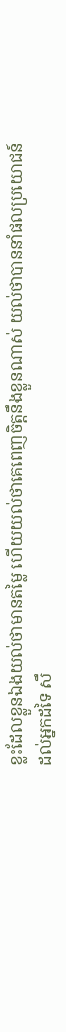ខ្លះដែលខ្លួនឯងយល់ថាមានតម្លៃ ហើយយល់ថាគេពេញចិត្តនឹងខ្លួនណាស់ យល់ថាបាននាំផលប្រយោជន៍ដល់អ្នកដទៃ សឹ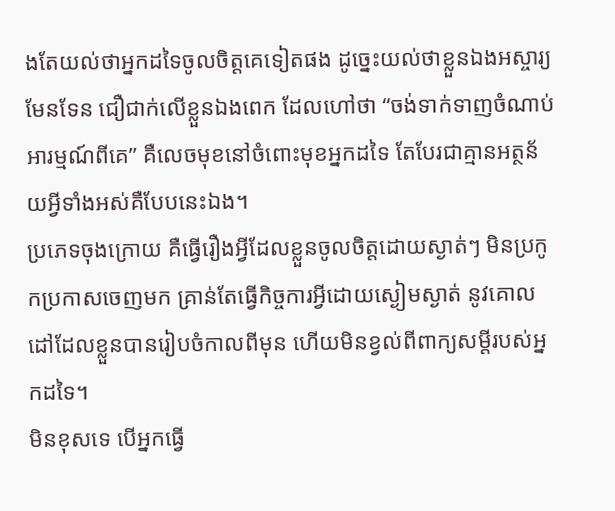ងតែយល់ថាអ្នកដទៃចូលចិត្តគេទៀតផង ដូច្នេះយល់ថាខ្លួនឯងអស្ចារ្យមែនទែន ជឿជាក់លើខ្លួនឯងពេក ដែលហៅថា “ចង់ទាក់ទាញចំណាប់អារម្មណ៍ពីគេ” គឺលេចមុខនៅចំពោះមុខអ្នកដទៃ តែបែរជាគ្មានអត្ថន័យអ្វីទាំងអស់គឺបែបនេះឯង។
ប្រភេទចុងក្រោយ គឺធ្វើរឿងអ្វីដែលខ្លួនចូលចិត្តដោយស្ងាត់ៗ មិនប្រកូកប្រកាសចេញមក គ្រាន់តែធ្វើកិច្ចការអ្វីដោយស្ងៀមស្ងាត់ នូវគោលដៅដែលខ្លួនបានរៀបចំកាលពីមុន ហើយមិនខ្វល់ពីពាក្យសម្ដីរបស់អ្នកដទៃ។
មិនខុសទេ បើអ្នកធ្វើ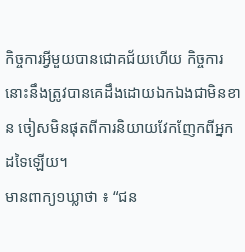កិច្ចការអ្វីមួយបានជោគជ័យហើយ កិច្ចការនោះនឹងត្រូវបានគេដឹងដោយឯកឯងជាមិនខាន ចៀសមិនផុតពីការនិយាយវែកញែកពីអ្នកដទៃឡើយ។
មានពាក្យ១ឃ្លាថា ៖ “ជន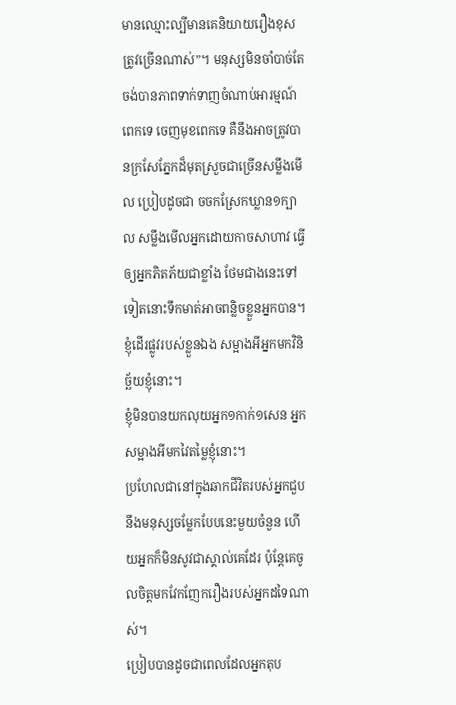មានឈ្មោះល្បីមានគេនិយាយរឿងខុសត្រូវច្រើនណាស់”។ មនុស្សមិនចាំបាច់តែចង់បានភាពទាក់ទាញចំណាប់អារម្មណ៍ពេកទេ ចេញមុខពេកទេ គឺនឹងអាចត្រូវបានក្រសែភ្នែកដ៏មុតស្រួចជាច្រើនសម្លឹងមើល ប្រៀបដូចជា ចចកស្រែកឃ្លាន១ក្បាល សម្លឹងមើលអ្នកដោយកាចសាហាវ ធ្វើឲ្យអ្នកភិតភ័យជាខ្លាំង ថែមជាងនេះទៅទៀតនោះទឹកមាត់អាចពន្លិចខ្លួនអ្នកបាន។
ខ្ញុំដើរផ្លូវរបស់ខ្លួនឯង សម្អាងអីអ្នកមកវិនិច្ឆ័យខ្ញុំនោះ។
ខ្ញុំមិនបានយកលុយអ្នក១កាក់១សេន អ្នកសម្អាងអីមកវៃតម្លៃខ្ញុំនោះ។
ប្រហែលជានៅក្នុងឆាកជីវិតរបស់អ្នកជួបនឹងមនុស្សចម្លែកបែបនេះមួយចំនួន ហើយអ្នកក៏មិនសូវជាស្គាល់គេដែរ ប៉ុន្តែគេចូលចិត្តមកវែកញែករឿងរបស់អ្នកដទៃណាស់។
ប្រៀបបានដូចជាពេលដែលអ្នកតុប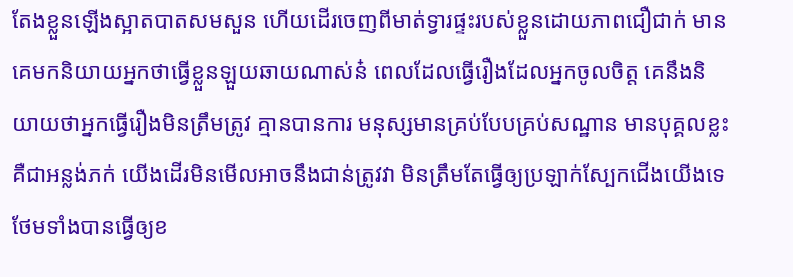តែងខ្លួនឡើងស្អាតបាតសមសួន ហើយដើរចេញពីមាត់ទ្វារផ្ទះរបស់ខ្លួនដោយភាពជឿជាក់ មានគេមកនិយាយអ្នកថាធ្វើខ្លួនឡួយឆាយណាស់ន៎ ពេលដែលធ្វើរឿងដែលអ្នកចូលចិត្ត គេនឹងនិយាយថាអ្នកធ្វើរឿងមិនត្រឹមត្រូវ គ្មានបានការ មនុស្សមានគ្រប់បែបគ្រប់សណ្ឋាន មានបុគ្គលខ្លះគឺជាអន្លង់ភក់ យើងដើរមិនមើលអាចនឹងជាន់ត្រូវវា មិនត្រឹមតែធ្វើឲ្យប្រឡាក់ស្បែកជើងយើងទេ ថែមទាំងបានធ្វើឲ្យខ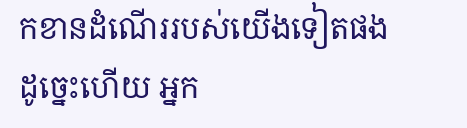កខានដំណើររបស់យើងទៀតផង ដូច្នេះហើយ អ្នក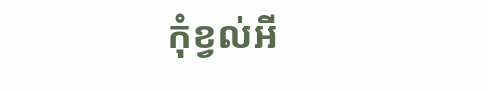កុំខ្វល់អី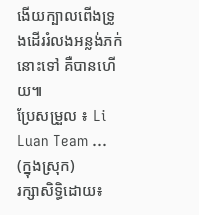ងើយក្បាលពើងទ្រូងដើររំលងអន្លង់ភក់នោះទៅ គឺបានហើយ៕
ប្រែសម្រួល ៖ Li Luan Team … (ក្នុងស្រុក)
រក្សាសិទ្ធិដោយ៖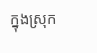ក្នុងស្រុក